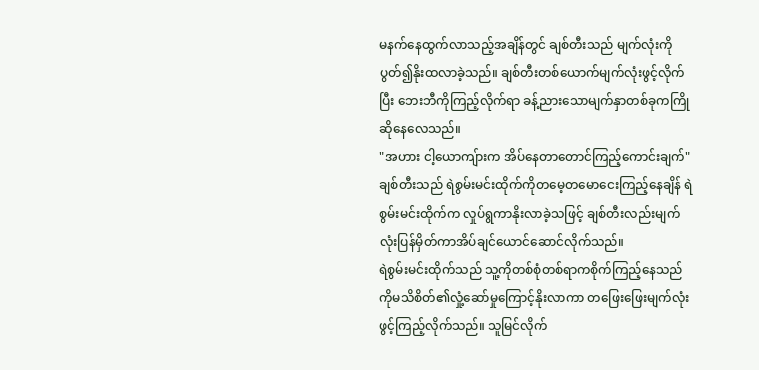မနက်နေထွက်လာသည့်အချိန်တွင် ချစ်တီးသည် မျက်လုံးကိုပွတ်၍နိုးထလာခဲ့သည်။ ချစ်တီးတစ်ယောက်မျက်လုံးဖွင့်လိုက်ပြီး ဘေးဘီကိုကြည့်လိုက်ရာ ခန့်ညားသောမျက်နှာတစ်ခုကကြိုဆိုနေလေသည်။
"အဟား ငါ့ယောကျ်ားက အိပ်နေတာတောင်ကြည့်ကောင်းချက်"
ချစ်တီးသည် ရဲစွမ်းမင်းထိုက်ကိုတမေ့တမောငေးကြည့်နေချိန် ရဲစွမ်းမင်းထိုက်က လှုပ်ရွကာနိုးလာခဲ့သဖြင့် ချစ်တီးလည်းမျက်လုံးပြန်မှိတ်ကာအိပ်ချင်ယောင်ဆောင်လိုက်သည်။
ရဲစွမ်းမင်းထိုက်သည် သူ့ကိုတစ်စုံတစ်ရာကစိုက်ကြည့်နေသည်ကိုမသိစိတ်၏လှုံ့ဆော်မှုကြောင့်နိုးလာကာ တဖြေးဖြေးမျက်လုံးဖွင့်ကြည့်လိုက်သည်။ သူမြင်လိုက်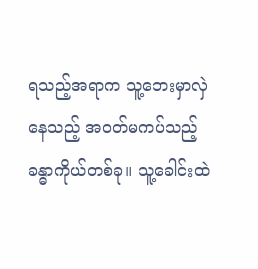ရသည့်အရာက သူ့ဘေးမှာလှဲနေသည့် အဝတ်မကပ်သည့်ခန္ဓာကိုယ်တစ်ခု။ သူ့ခေါင်းထဲ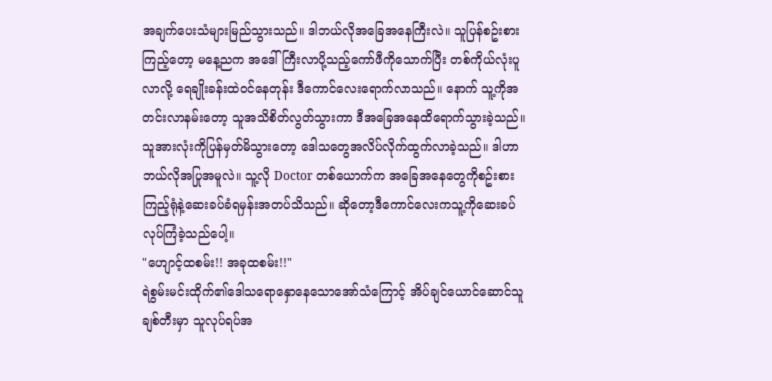အချက်ပေးသံများမြည်သွားသည်။ ဒါဘယ်လိုအခြေအနေကြီးလဲ။ သူပြန်စဥ်းစားကြည့်တော့ မနေ့ညက အဒေါ်ကြီးလာပို့သည့်ကော်ဖီကိုသောက်ပြီး တစ်ကိုယ်လုံးပူလာလို့ ရေချိုးခန်းထဲဝင်နေတုန်း ဒီကောင်လေးရောက်လာသည်။ နောက် သူ့ကိုအတင်းလာနမ်းတော့ သူအသိစိတ်လွတ်သွားကာ ဒီအခြေအနေထိရောက်သွားခဲ့သည်။ သူအားလုံးကိုပြန်မှတ်မိသွားတော့ ဒေါသတွေအလိပ်လိုက်ထွက်လာခဲ့သည်။ ဒါဟာဘယ်လိုအပြုအမူလဲ။ သူ့လို Doctor တစ်ယောက်က အခြေအနေတွေကိုစဥ်းစားကြည့်ရုံနဲ့ဆေးခပ်ခံရမှန်းအတပ်သိသည်။ ဆိုတော့ဒီကောင်လေးကသူ့ကိုဆေးခပ်လုပ်ကြံခဲ့သည်ပေါ့။
"ဟျောင့်ထစမ်း!! အခုထစမ်း!!"
ရဲစွမ်းမင်းထိုက်၏ဒေါသရောနှောနေသောအော်သံကြောင့် အိပ်ချင်ယောင်ဆောင်သူ ချစ်တီးမှာ သူလုပ်ရပ်အ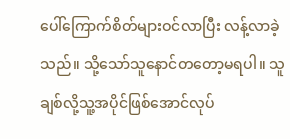ပေါ်ကြောက်စိတ်များဝင်လာပြီး လန့်လာခဲ့သည်။ သို့သော်သူနောင်တတော့မရပါ။ သူချစ်လို့သူ့အပိုင်ဖြစ်အောင်လုပ်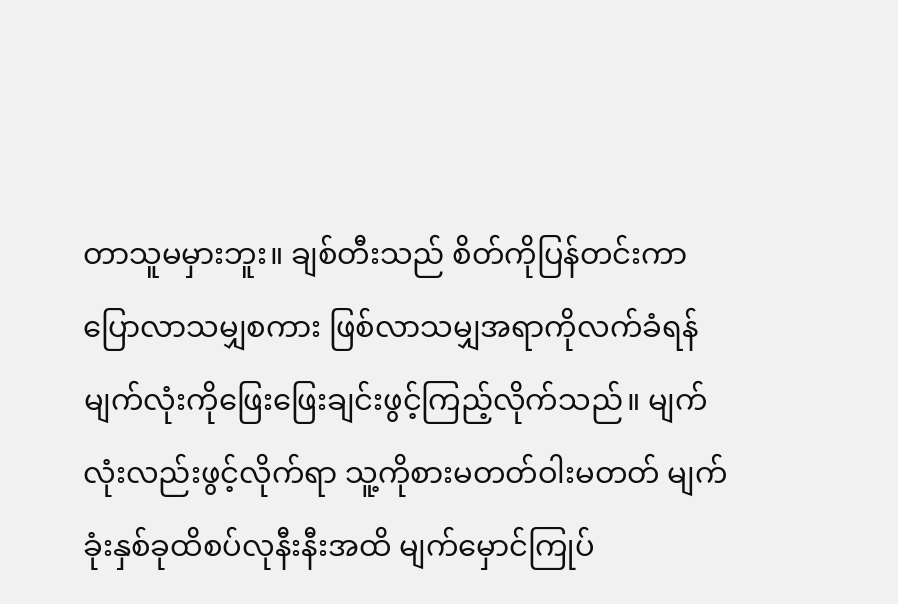တာသူမမှားဘူး။ ချစ်တီးသည် စိတ်ကိုပြန်တင်းကာ ပြောလာသမျှစကား ဖြစ်လာသမျှအရာကိုလက်ခံရန် မျက်လုံးကိုဖြေးဖြေးချင်းဖွင့်ကြည့်လိုက်သည်။ မျက်လုံးလည်းဖွင့်လိုက်ရာ သူ့ကိုစားမတတ်ဝါးမတတ် မျက်ခုံးနှစ်ခုထိစပ်လုနီးနီးအထိ မျက်မှောင်ကြုပ်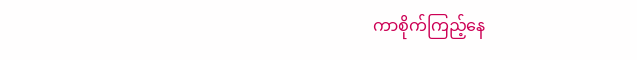ကာစိုက်ကြည့်နေ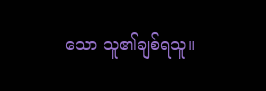သော သူ၏ချစ်ရသူ။